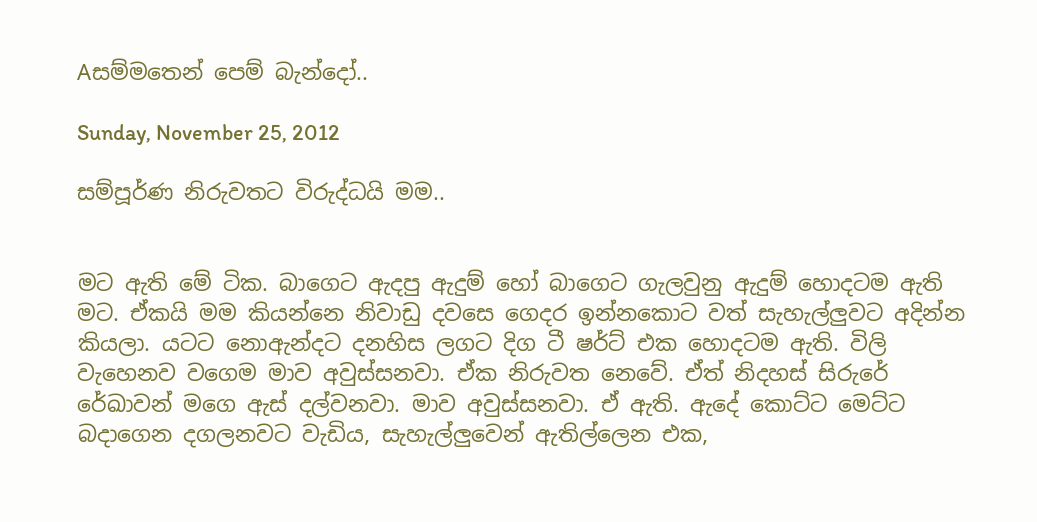Aසම්මතෙන් පෙම් බැන්දෝ..

Sunday, November 25, 2012

සම්පූර්ණ නිරුවතට විරුද්ධයි මම..


මට ඇති මේ ටික. බාගෙට ඇදපු ඇදුම් හෝ බාගෙට ගැලවුනු ඇදුම් හොදටම ඇති මට. ඒකයි මම කියන්නෙ නිවාඩු දවසෙ ගෙදර ඉන්නකොට වත් සැහැල්ලුවට අදින්න කියලා. යටට නොඇන්දට දනහිස ලගට දිග ටී ෂර්ට් එක හොදටම ඇති. විලි වැහෙනව වගෙම මාව අවුස්සනවා. ඒක නිරුවත නෙවේ. ඒත් නිදහස් සිරුරේ රේඛාවන් මගෙ ඇස් දල්වනවා. මාව අවුස්සනවා. ඒ ඇති. ඇදේ කොට්ට මෙට්ට බදාගෙන දගලනවට වැඩිය, සැහැල්ලුවෙන් ඇතිල්ලෙන එක,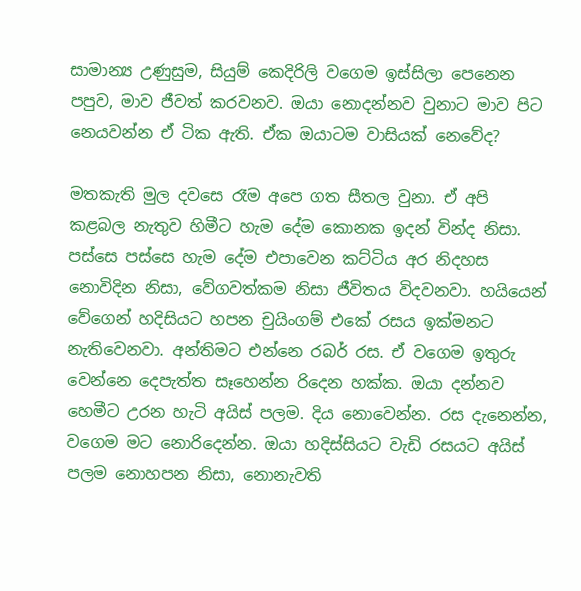සාමාන්‍ය උණුසුම, සියුම් කෙදිරිලි වගෙම ඉස්සිලා පෙනෙන පපුව, මාව ජීවත් කරවනව. ඔයා නොදන්නව වුනාට මාව පිට නෙයවන්න ඒ ටික ඇති. ඒක ඔයාටම වාසියක් නෙවේද?

මතකැති මුල දවසෙ රෑම අපෙ ගත සීතල වුනා. ඒ අපි කළබල නැතුව හිමීට හැම දේම කොනක ඉදන් වින්ද නිසා. පස්සෙ පස්සෙ හැම දේම එපාවෙන කට්ටිය අර නිදහස නොවිදින නිසා, වේගවත්කම නිසා ජීවිතය විදවනවා. හයියෙන් වේගෙන් හදිසියට හපන චුයිංගම් එකේ රසය ඉක්මනට නැතිවෙනවා. අන්තිමට එන්නෙ රබර් රස. ඒ වගෙම ඉතුරු වෙන්නෙ දෙපැත්ත සෑහෙන්න රිදෙන හක්ක. ඔයා දන්නව හෙමීට උරන හැටි අයිස් පලම. දිය නොවෙන්න. රස දැනෙන්න, වගෙම මට නොරිදෙන්න. ඔයා හදිස්සියට වැඩි රසයට අයිස් පලම නොහපන නිසා, නොනැවති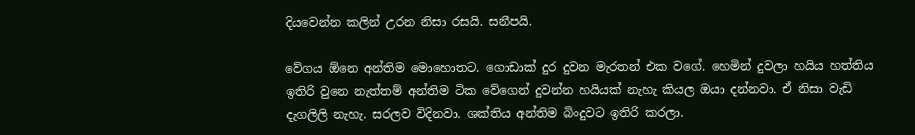දියවෙන්න කලින් උරන නිසා රසයි. සනීපයි.

වේගය ඕනෙ අන්තිම මොහොතට. ගොඩාක් දුර දුවන මැරතන් එක වගේ. හෙමින් දුවලා හයිය හත්තිය ඉතිරි වුනෙ නැත්තම් අන්තිම ටික වේගෙන් දුවන්න හයියක් නැහැ කියල ඔයා දන්නවා. ඒ නිසා වැඩි දැගලිලි නැහැ. සරලව විදිනවා. ශක්තිය අන්තිම බිංදුවට ඉතිරි කරලා.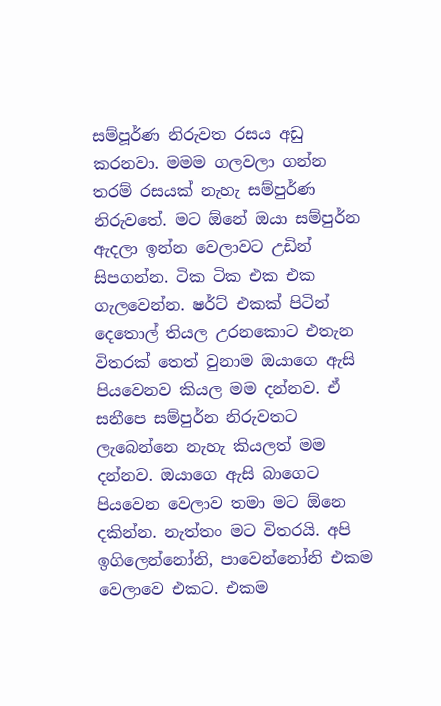සම්පූර්ණ නිරුවත රසය අඩු කරනවා. මමම ගලවලා ගන්න තරම් රසයක් නැහැ සම්පුර්ණ නිරුවතේ. මට ඕනේ ඔයා සම්පුර්න ඇදලා ඉන්න වෙලාවට උඩින් සිපගන්න. ටික ටික එක එක ගැලවෙන්න. ෂර්ට් එකක් පිටින් දෙතොල් තියල උරනකොට එතැන විතරක් තෙත් වුනාම ඔයාගෙ ඇසි පියවෙනව කියල මම දන්නව. ඒ සනීපෙ සම්පුර්න නිරුවතට ලැබෙන්නෙ නැහැ කියලත් මම දන්නව. ඔයාගෙ ඇසි බාගෙට පියවෙන වෙලාව තමා මට ඕනෙ දකින්න. නැත්තං මට විතරයි. අපි ඉගිලෙන්නෝනි, පාවෙන්නෝනි එකම වෙලාවෙ එකට. එකම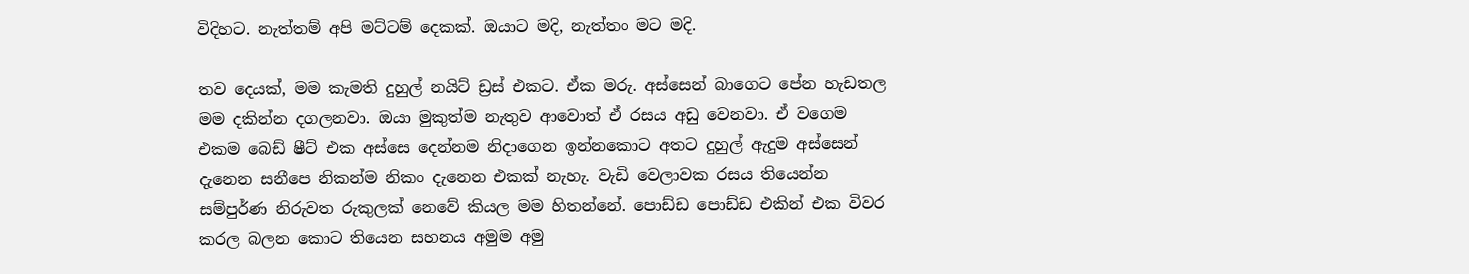විදිහට. නැත්තම් අපි මට්ටම් දෙකක්. ඔයාට මදි, නැත්තං මට මදි.

තව දෙයක්, මම කැමති දුහුල් නයිට් ඩ්‍රස් එකට. ඒක මරු. අස්සෙන් බාගෙට පේන හැඩතල මම දකින්න දගලනවා. ඔයා මුකුත්ම නැතුව ආවොත් ඒ රසය අඩු වෙනවා. ඒ වගෙම එකම බෙඩ් ෂීට් එක අස්සෙ දෙන්නම නිදාගෙන ඉන්නකොට අතට දුහුල් ඇදුම අස්සෙන් දැනෙන සනීපෙ නිකන්ම නිකං දැනෙන එකක් නැහැ. වැඩි වෙලාවක රසය තියෙන්න සම්පුර්ණ නිරුවත රුකුලක් නෙවේ කියල මම හිතන්නේ. පොඩ්ඩ පොඩ්ඩ එකින් එක විවර කරල බලන කොට තියෙන සහනය අමුම අමු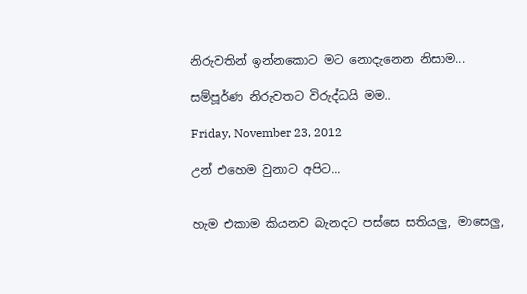නිරුවතින් ඉන්නකොට මට නොදැනෙන නිසාම...

සම්පූර්ණ නිරුවතට විරුද්ධයි මම..

Friday, November 23, 2012

උන් එහෙම වුනාට අපිට...


හැම එකාම කියනව බැනදට පස්සෙ සතියලු, මාසෙලු,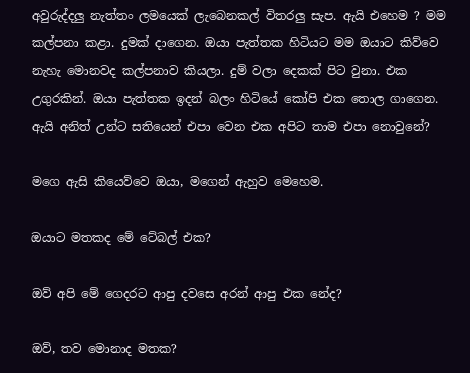අවුරුද්දලු නැත්තං ලමයෙක් ලැබෙනකල් විතරලු සැප. ඇයි එහෙම ? මම කල්පනා කළා. දුමක් දාගෙන. ඔයා පැත්තක හිටියට මම ඔයාට කිව්වෙ නැහැ මොනවද කල්පනාව කියලා. දුම් වලා දෙකක් පිට වුනා. එක උගුරකින්. ඔයා පැත්තක ඉදන් බලං හිටියේ කෝපි එක තොල ගාගෙන. ඇයි අනිත් උන්ට සතියෙන් එපා වෙන එක අපිට තාම එපා නොවුනේ?

මගෙ ඇසි කියෙව්වෙ ඔයා, මගෙන් ඇහුව මෙහෙම.

ඔයාට මතකද මේ ටේබල් එක?

ඔව් අපි මේ ගෙදරට ආපු දවසෙ අරන් ආපු එක නේද?

ඔව්, තව මොනාද මතක?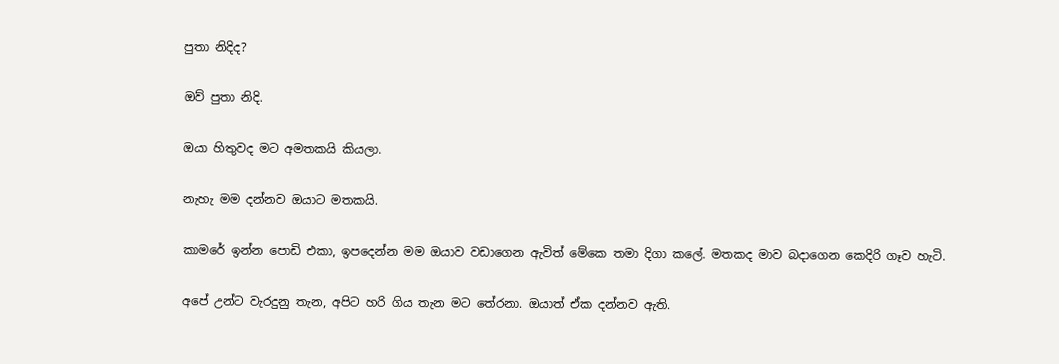පුතා නිදිද?

ඔව් පුතා නිදි.

ඔයා හිතුවද මට අමතකයි කියලා.

නැහැ මම දන්නව ඔයාට මතකයි.

කාමරේ ඉන්න පොඩි එකා, ඉපදෙන්න මම ඔයාව වඩාගෙන ඇවිත් මේකෙ තමා දිගා කලේ. මතකද මාව බදාගෙන කෙදිරි ගෑව හැටි.

අපේ උන්ට වැරදුනු තැන, අපිට හරි ගිය තැන මට තේරනා. ඔයාත් ඒක දන්නව ඇති.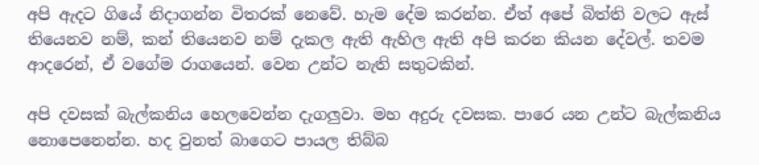අපි ඇදට ගියේ නිදාගන්න විතරක් නෙවේ. හැම දේම කරන්න. ඒත් අපේ බිත්ති වලට ඇස් තියෙනව නම්, කන් තියෙනව නම් දැකල ඇති ඇහිල ඇති අපි කරන කියන දේවල්. තවම ආදරෙන්, ඒ වගේම රාගයෙන්. වෙන උන්ට නැති සතුටකින්.

අපි දවසක් බැල්කනිය හෙලවෙන්න දැගලුවා. මහ අදුරු දවසක. පාරෙ යන උන්ට බැල්කනිය නොපෙනෙන්න. හද වුනත් බාගෙට පායල තිබ්බ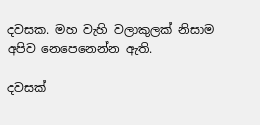දවසක. මහ වැහි වලාකුලක් නිසාම අපිව නෙපෙනෙන්න ඇති.

දවසක්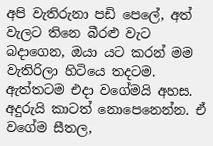අපි වැතිරුනා පඩි පෙලේ, අත් වැලට තිනෙ බීරළු වැට බදාගෙන, ඔයා යට කරන් මම වැතිරිලා හිටියෙ තදටම. ඇත්තටම එදා වගේමයි අහස. අදුරුයි කාටත් නොපෙනෙන්න. ඒ වගේම සීතල,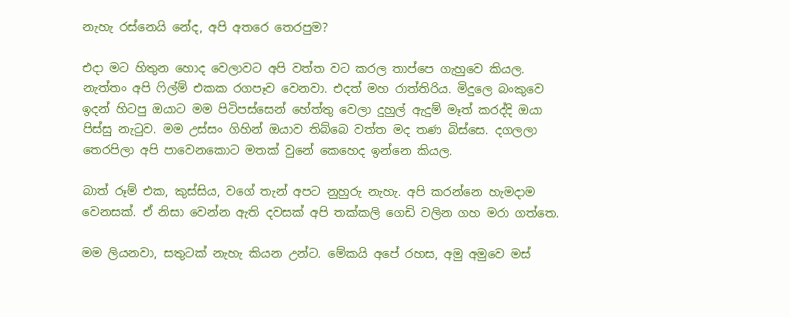නැහැ රස්නෙයි නේද, අපි අතරෙ තෙරපුම?

එදා මට හිතුන හොද වෙලාවට අපි වත්ත වට කරල තාප්පෙ ගැහුවෙ කියල. නැත්තං අපි ෆිල්ම් එකක රගපෑව වෙනවා. එදත් මහ රාත්තිරිය. මිදුලෙ බංකුවෙ ඉදන් හිටපු ඔයාට මම පිටිපස්සෙන් හේත්තු වෙලා දුහුල් ඇදුම් මෑත් කරද්දි ඔයා පිස්සු නැටුව. මම උස්සං ගිහින් ඔයාව තිබ්බෙ වත්ත මද තණ බිස්සෙ. දගලලා තෙරපිලා අපි පාවෙනකොට මතක් වුනේ කෙහෙද ඉන්නෙ කියල.

බාත් රූම් එක, කුස්සිය, වගේ තැන් අපට නුහුරු නැහැ. අපි කරන්නෙ හැමදාම වෙනසක්. ඒ නිසා වෙන්න ඇති දවසක් අපි තක්කලි ගෙඩි වලින ගහ මරා ගත්තෙ.

මම ලියනවා, සතුටක් නැහැ කියන උන්ට. මේකයි අපේ රහස, අමු අමුවෙ මස්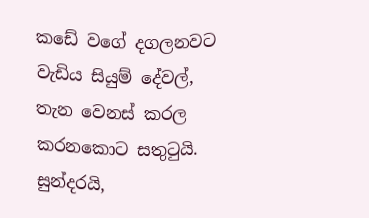කඩේ වගේ දගලනවට වැඩිය සියුම් දේවල්, තැන වෙනස් කරල කරනකොට සතුටුයි. සුන්දරයි,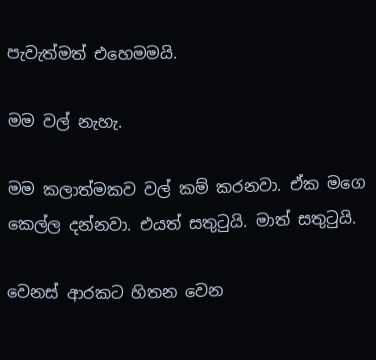පැවැත්මත් එහෙමමයි.

මම වල් නැහැ.

මම කලාත්මකව වල් කම් කරනවා. ඒක මගෙ කෙල්ල දන්නවා. එයත් සතුටුයි. මාත් සතුටුයි.

වෙනස් ආරකට හිතන වෙන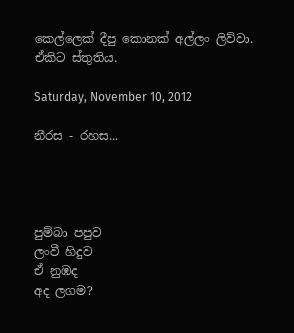කෙල්ලෙක් දීපු කොනක් අල්ලං ලිව්වා. ඒකිට ස්තුතිය.

Saturday, November 10, 2012

නීරස - රහස...




පුම්බා පපුව
ලංවී හිදුව
ඒ නුඹද
අද ලගම?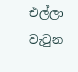එල්ලා වැටුන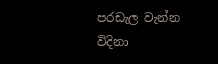පරඩැල වැන්න
විදිනා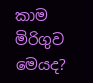කාම
මිරිගුව මෙයද?